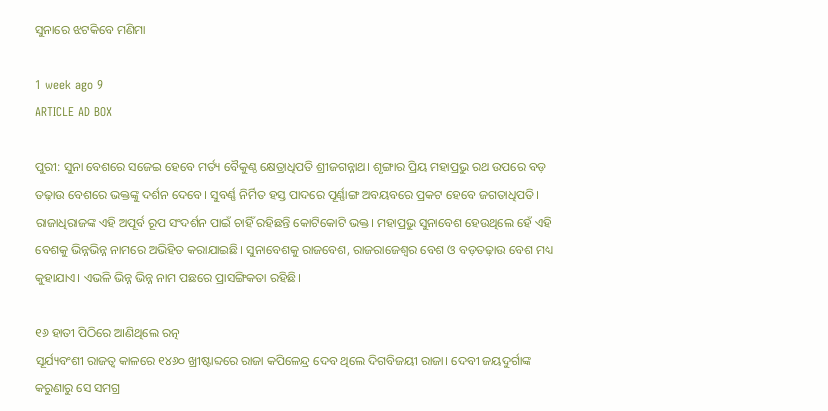ସୁନାରେ ଝଟକିବେ ମଣିମା

1 week ago 9
ARTICLE AD BOX

ପୁରୀ: ସୁନା ବେଶରେ ସଜେଇ ହେବେ ମର୍ତ୍ୟ ବୈକୁଣ୍ଠ କ୍ଷେତ୍ରାଧିପତି ଶ୍ରୀଜଗନ୍ନାଥ। ଶୃଙ୍ଗାର ପ୍ରିୟ ମହାପ୍ରଭୁ ରଥ ଉପରେ ବଡ଼ ତଢ଼ାଉ ବେଶରେ ଭକ୍ତଙ୍କୁ ଦର୍ଶନ ଦେବେ। ସୁବର୍ଣ୍ଣ ନିର୍ମିତ ହସ୍ତ ପାଦରେ ପୂର୍ଣ୍ଣାଙ୍ଗ ଅବୟବରେ ପ୍ରକଟ ହେବେ ଜଗତାଧିପତି। ରାଜାଧିରାଜଙ୍କ ଏହି ଅପୂର୍ବ ରୂପ ସଂଦର୍ଶନ ପାଇଁ ଚାହିଁ ରହିଛନ୍ତି କୋଟିକୋଟି ଭକ୍ତ। ମହାପ୍ରଭୁ ସୁନାବେଶ ହେଉଥିଲେ ହେଁ ଏହି ବେଶକୁ ଭିନ୍ନଭିନ୍ନ ନାମରେ ଅଭିହିତ କରାଯାଇଛି। ସୁନାବେଶକୁ ରାଜବେଶ, ରାଜରାଜେଶ୍ବର ବେଶ ଓ ବଡ଼ତଢ଼ାଉ ବେଶ ମଧ୍ୟ କୁହାଯାଏ। ଏଭଳି ଭିନ୍ନ ଭିନ୍ନ ନାମ ପଛରେ ପ୍ରାସଙ୍ଗିକତା ରହିଛି।

୧୬ ହାତୀ ପିଠିରେ ଆଣିଥିଲେ ରତ୍ନ
ସୂର୍ଯ୍ୟବଂଶୀ ରାଜତ୍ବ କାଳରେ ୧୪୬୦ ଖ୍ରୀଷ୍ଟାବ୍ଦରେ ରାଜା କପିଳେନ୍ଦ୍ର ଦେବ ଥିଲେ ଦିଗବିଜୟୀ ରାଜା। ଦେବୀ ଜୟଦୁର୍ଗାଙ୍କ କରୁଣାରୁ ସେ ସମଗ୍ର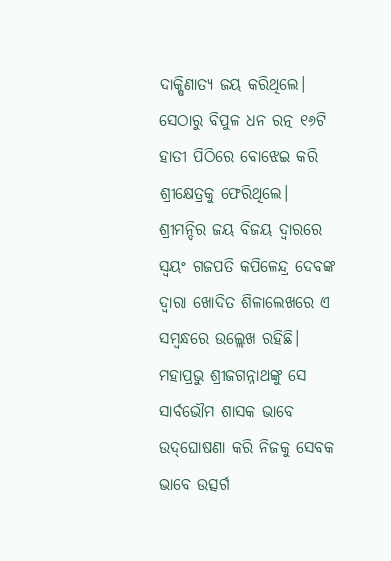ଦାକ୍ଷିଣାତ୍ୟ ଜୟ କରିଥିଲେ। ସେଠାରୁ ବିପୁଳ ଧନ ରତ୍ନ ୧୬ଟି ହାତୀ ପିଠିରେ ବୋଝେଇ କରି ଶ୍ରୀକ୍ଷେତ୍ରକୁ ଫେରିଥିଲେ। ଶ୍ରୀମନ୍ଦିର ଜୟ ବିଜୟ ଦ୍ବାରରେ ସ୍ବୟଂ ଗଜପତି କପିଳେନ୍ଦ୍ର ଦେବଙ୍କ ଦ୍ବାରା ଖୋଦିତ ଶିଳାଲେଖରେ ଏ ସମ୍ବନ୍ଧରେ ଉଲ୍ଲେଖ ରହିଛି। ମହାପ୍ରଭୁ ଶ୍ରୀଜଗନ୍ନାଥଙ୍କୁ ସେ ସାର୍ବଭୌମ ଶାସକ ଭାବେ ଉଦ୍‌ଘୋଷଣା କରି ନିଜକୁ ସେବକ ଭାବେ ଉତ୍ସର୍ଗ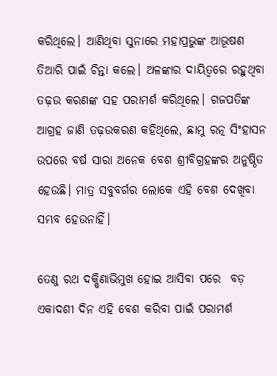କରିଥିଲେ। ଆଣିଥିବା ସୁନାରେ ମହାପ୍ରଭୁଙ୍କ ଆଭୂଷଣ ତିଆରି ପାଇଁ ଚିନ୍ତା କଲେ। ଅଳଙ୍କାର ଦାୟିତ୍ବରେ ରହୁଥିବା ତଢ଼ଉ କରଣଙ୍କ ସହ ପରାମର୍ଶ କରିଥିଲେ। ଗଜପତିଙ୍କ ଆଗ୍ରହ ଜାଣି ତଢ଼ଉକରଣ କହିଥିଲେ, ଛାମୁ ରତ୍ନ ସିଂହାସନ ଉପରେ ବର୍ଷ ସାରା ଅନେକ ବେଶ ଶ୍ରୀବିଗ୍ରହଙ୍କର ଅନୁଷ୍ଠିତ ହେଉଛି। ମାତ୍ର ସବୁବର୍ଗର ଲୋକେ ଏହି ବେଶ ଦେଖିବା ସମ୍ଭବ ହେଉନାହିଁ।

ତେଣୁ ରଥ ଦକ୍ଷିଣାଭିମୁଖ ହୋଇ ଆସିବା ପରେ  ବଡ଼ ଏକାଦଶୀ ଦିନ ଏହି ବେଶ କରିବା ପାଇଁ ପରାମର୍ଶ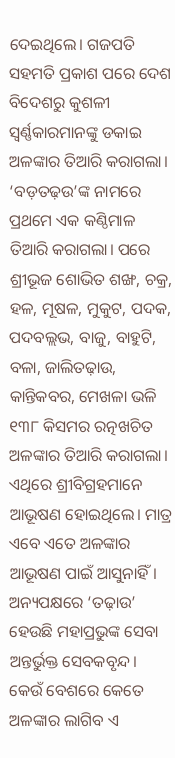ଦେଇଥିଲେ। ଗଜପତି ସହମତି ପ୍ରକାଶ ପରେ ଦେଶ ବିଦେଶରୁ କୁଶଳୀ ସ୍ବର୍ଣ୍ଣକାରମାନଙ୍କୁ ଡକାଇ ଅଳଙ୍କାର ତିଆରି କରାଗଲା। ‘ବଡ଼ତଢ଼ଉ’ଙ୍କ ନାମରେ ପ୍ରଥମେ ଏକ କଣ୍ଠିମାଳ ତିଆରି କରାଗଲା। ପରେ ଶ୍ରୀଭୂଜ ଶୋଭିତ ଶଙ୍ଖ, ଚକ୍ର, ହଳ, ମୂଷଳ, ମୁକୁଟ, ପଦକ, ପଦବଲ୍ଲଭ, ବାଜୁ, ବାହୁଟି, ବଳା, ଜାଲିତଢ଼ାଉ, କାନ୍ତିକବର, ମେଖଳା ଭଳି ୧୩୮ କିସମର ରତ୍ନଖଚିତ ଅଳଙ୍କାର ତିଆରି କରାଗଲା। ଏଥିରେ ଶ୍ରୀବିଗ୍ରହମାନେ ଆଭୂଷଣ ହୋଇଥିଲେ। ମାତ୍ର ଏବେ ଏତେ ଅଳଙ୍କାର ଆଭୂଷଣ ପାଇଁ ଆସୁନାହିଁ। ଅନ୍ୟପକ୍ଷରେ ‘ତଢ଼ାଉ’ ହେଉଛି ମହାପ୍ରଭୁଙ୍କ ସେବା ଅନ୍ତର୍ଭୁକ୍ତ ସେବକବୃନ୍ଦ। କେଉଁ ବେଶରେ କେତେ ଅଳଙ୍କାର ଲାଗିବ ଏ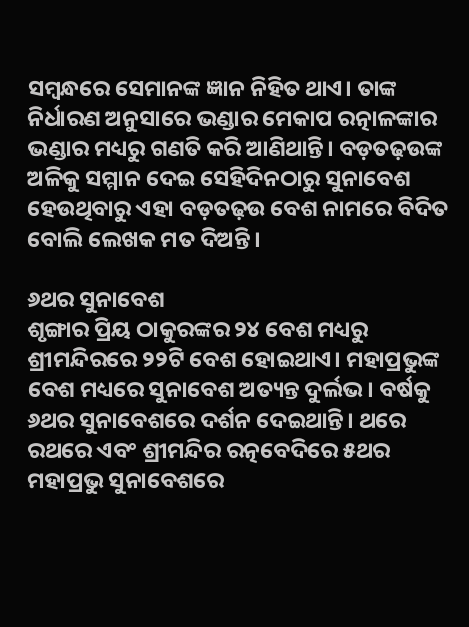ସମ୍ବନ୍ଧରେ ସେମାନଙ୍କ ଜ୍ଞାନ ନିହିତ ଥାଏ। ତାଙ୍କ ନିର୍ଧାରଣ ଅନୁସାରେ ଭଣ୍ଡାର ମେକାପ ରତ୍ନାଳଙ୍କାର ଭଣ୍ଡାର ମଧ୍ୟରୁ ଗଣତି କରି ଆଣିଥାନ୍ତି। ବଡ଼ତଢ଼ଉଙ୍କ ଅଳିକୁ ସମ୍ମାନ ଦେଇ ସେହିଦିନଠାରୁ ସୁନାବେଶ ହେଉଥିବାରୁ ଏହା ବଡ଼ତଢ଼ଉ ବେଶ ନାମରେ ବିଦିତ ବୋଲି ଲେଖକ ମତ ଦିଅନ୍ତି।

୬ଥର ସୁନାବେଶ
ଶୃଙ୍ଗାର ପ୍ରିୟ ଠାକୁରଙ୍କର ୨୪ ବେଶ ମଧ୍ୟରୁ ଶ୍ରୀମନ୍ଦିରରେ ୨୨ଟି ବେଶ ହୋଇଥାଏ। ମହାପ୍ରଭୁଙ୍କ ବେଶ ମଧ୍ୟରେ ସୁନାବେଶ ଅତ୍ୟନ୍ତ ଦୁର୍ଲଭ। ବର୍ଷକୁ ୬ଥର ସୁନାବେଶରେ ଦର୍ଶନ ଦେଇଥାନ୍ତି। ଥରେ ରଥରେ ଏବଂ ଶ୍ରୀମନ୍ଦିର ରତ୍ନବେଦିରେ ୫ଥର ମହାପ୍ରଭୁ ସୁନାବେଶରେ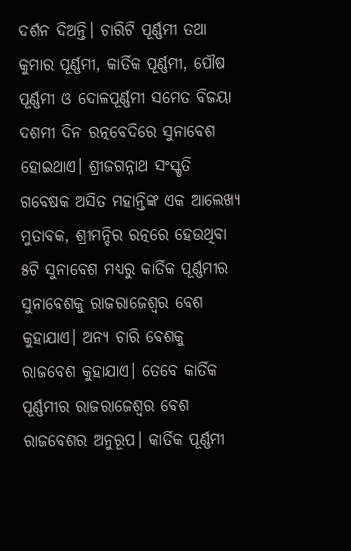ଦର୍ଶନ ଦିଅନ୍ତି। ଚାରିଟି ପୂର୍ଣ୍ଣମୀ ତଥା କୁମାର ପୂର୍ଣ୍ଣମୀ, କାର୍ତିକ ପୂର୍ଣ୍ଣମୀ, ପୌଷ ପୂର୍ଣ୍ଣମୀ ଓ ଦୋଳପୂର୍ଣ୍ଣମୀ ସମେତ ବିଜୟା ଦଶମୀ ଦିନ ରତ୍ନବେଦିରେ ସୁନାବେଶ ହୋଇଥାଏ। ଶ୍ରୀଜଗନ୍ନାଥ ସଂସ୍କୃତି ଗବେଷକ ଅସିତ ମହାନ୍ତିଙ୍କ ଏକ ଆଲେଖ୍ୟ ମୁତାବକ, ଶ୍ରୀମନ୍ଦିର ରତ୍ନରେ ହେଉଥିବା ୫ଟି ସୁନାବେଶ ମଧ୍ୟରୁ କାର୍ତିକ ପୂର୍ଣ୍ଣମୀର ସୁନାବେଶକୁ ରାଜରାଜେଶ୍ବର ବେଶ କୁହାଯାଏ। ଅନ୍ୟ ଚାରି ବେଶକୁ ରାଜବେଶ କୁହାଯାଏ। ତେବେ କାର୍ତିକ ପୂର୍ଣ୍ଣମୀର ରାଜରାଜେଶ୍ବର ବେଶ ରାଜବେଶର ଅନୁରୂପ। କାର୍ତିକ ପୂର୍ଣ୍ଣମୀ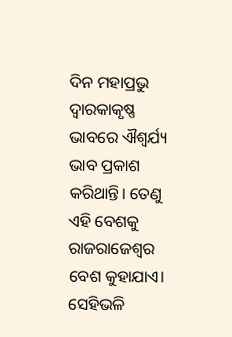ଦିନ ମହାପ୍ରଭୁ ଦ୍ବାରକାକୃଷ୍ଣ ଭାବରେ ଐଶ୍ବର୍ଯ୍ୟ ଭାବ ପ୍ରକାଶ କରିଥାନ୍ତି। ତେଣୁ ଏହି ବେଶକୁ ରାଜରାଜେଶ୍ବର ବେଶ କୁହାଯାଏ। ସେହିଭଳି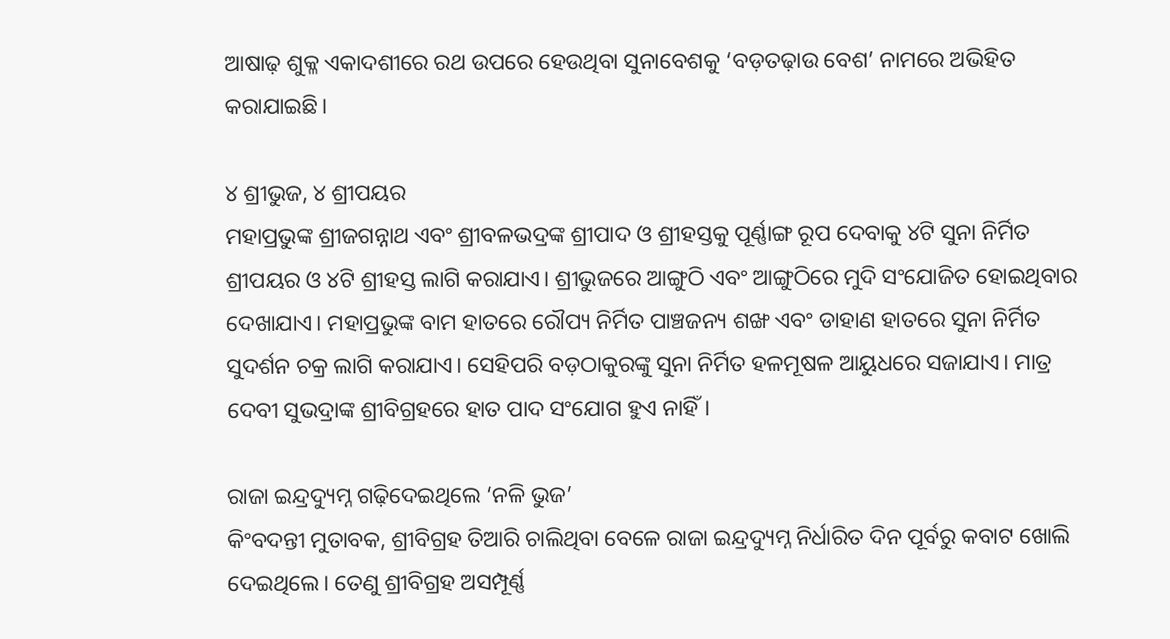ଆଷାଢ଼ ଶୁକ୍ଳ ଏକାଦଶୀରେ ରଥ ଉପରେ ହେଉଥିବା ସୁନାବେଶକୁ ‘ବଡ଼ତଢ଼ାଉ ବେଶ’ ନାମରେ ଅଭିହିତ କରାଯାଇଛି।

୪ ଶ୍ରୀଭୁଜ, ୪ ଶ୍ରୀପୟର
ମହାପ୍ରଭୁଙ୍କ ଶ୍ରୀଜଗନ୍ନାଥ ଏବଂ ଶ୍ରୀବଳଭଦ୍ରଙ୍କ ଶ୍ରୀପାଦ ଓ ଶ୍ରୀହସ୍ତକୁ ପୂର୍ଣ୍ଣାଙ୍ଗ ରୂପ ଦେବାକୁ ୪ଟି ସୁନା ନିର୍ମିତ ଶ୍ରୀପୟର ଓ ୪ଟି ଶ୍ରୀହସ୍ତ ଲାଗି କରାଯାଏ। ଶ୍ରୀଭୁଜରେ ଆଙ୍ଗୁଠି ଏବଂ ଆଙ୍ଗୁଠିରେ ମୁଦି ସଂଯୋଜିତ ହୋଇଥିବାର ଦେଖାଯାଏ। ମହାପ୍ରଭୁଙ୍କ ବାମ ହାତରେ ରୌପ୍ୟ ନିର୍ମିତ ପାଞ୍ଚଜନ୍ୟ ଶଙ୍ଖ ଏବଂ ଡାହାଣ ହାତରେ ସୁନା ନିର୍ମିତ ସୁଦର୍ଶନ ଚକ୍ର ଲାଗି କରାଯାଏ। ସେହିପରି ବଡ଼ଠାକୁରଙ୍କୁ ସୁନା ନିର୍ମିତ ହଳମୂଷଳ ଆୟୁଧରେ ସଜାଯାଏ। ମାତ୍ର ଦେବୀ ସୁଭଦ୍ରାଙ୍କ ଶ୍ରୀବିଗ୍ରହରେ ହାତ ପାଦ ସଂଯୋଗ ହୁଏ ନାହିଁ।

ରାଜା ଇନ୍ଦ୍ରଦ୍ୟୁମ୍ନ ଗଢ଼ିଦେଇଥିଲେ ‘ନଳି ଭୁଜ’
କିଂବଦନ୍ତୀ ମୁତାବକ, ଶ୍ରୀବିଗ୍ରହ ତିଆରି ଚାଲିଥିବା ବେଳେ ରାଜା ଇନ୍ଦ୍ରଦ୍ୟୁମ୍ନ ନିର୍ଧାରିତ ଦିନ ପୂର୍ବରୁ କବାଟ ଖୋଲି ଦେଇଥିଲେ। ତେଣୁ ଶ୍ରୀବିଗ୍ରହ ଅସମ୍ପୂର୍ଣ୍ଣ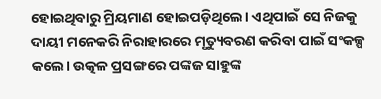ହୋଇଥିବାରୁ ମ୍ରିୟମାଣ ହୋଇପଡ଼ିଥିଲେ। ଏଥିପାଇଁ ସେ ନିଜକୁ ଦାୟୀ ମନେକରି ନିରାହାରରେ ମୃତ୍ୟୁବରଣ କରିବା ପାଇଁ ସଂକଳ୍ପ କଲେ। ଉତ୍କଳ ପ୍ରସଙ୍ଗରେ ପଙ୍କଜ ସାହୁଙ୍କ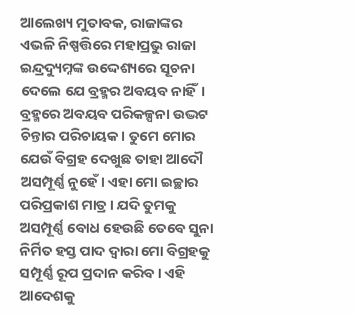ଆଲେଖ୍ୟ ମୁତାବକ, ରାଜାଙ୍କର ଏଭଳି ନିଷ୍ପତ୍ତିରେ ମହାପ୍ରଭୁ ରାଜା ଇନ୍ଦ୍ରଦ୍ୟୁମ୍ନଙ୍କ ଉଦ୍ଦେଶ୍ୟରେ ସୂଚନା ଦେଲେ ଯେ ବ୍ରହ୍ମର ଅବୟବ ନାହିଁ। ବ୍ରହ୍ମରେ ଅବୟବ ପରିକଳ୍ପନା ଉଦ୍ଭଟ ଚିନ୍ତାର ପରିଚାୟକ। ତୁମେ ମୋର ଯେଉଁ ବିଗ୍ରହ ଦେଖୁଛ ତାହା ଆଦୌ ଅସମ୍ପୂର୍ଣ୍ଣ ନୁହେଁ। ଏହା ମୋ ଇଚ୍ଛାର ପରିପ୍ରକାଶ ମାତ୍ର। ଯଦି ତୁମକୁ ଅସମ୍ପୂର୍ଣ୍ଣ ବୋଧ ହେଉଛି ତେବେ ସୁନା ନିର୍ମିତ ହସ୍ତ ପାଦ ଦ୍ବାରା ମୋ ବିଗ୍ରହକୁ ସମ୍ପୂର୍ଣ୍ଣ ରୂପ ପ୍ରଦାନ କରିବ। ଏହି ଆଦେଶକୁ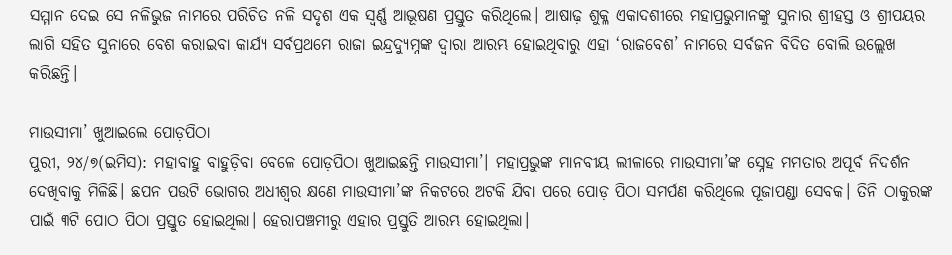ସମ୍ମାନ ଦେଇ ସେ ନଳିଭୁଜ ନାମରେ ପରିଚିତ ନଳି ସଦୃଶ ଏକ ସ୍ବର୍ଣ୍ଣ ଆଭୂଷଣ ପ୍ରସ୍ତୁତ କରିଥିଲେ। ଆଷାଢ଼ ଶୁକ୍ଳ ଏକାଦଶୀରେ ମହାପ୍ରଭୁମାନଙ୍କୁ ସୁନାର ଶ୍ରୀହସ୍ତ ଓ ଶ୍ରୀପୟର ଲାଗି ସହିତ ସୁନାରେ ବେଶ କରାଇବା କାର୍ଯ୍ୟ ସର୍ବପ୍ରଥମେ ରାଜା ଇନ୍ଦ୍ରଦ୍ୟୁମ୍ନଙ୍କ ଦ୍ବାରା ଆରମ୍ଭ ହୋଇଥିବାରୁ ଏହା ‘ରାଜବେଶ’ ନାମରେ ସର୍ବଜନ ବିଦିତ ବୋଲି ଉଲ୍ଲେଖ କରିଛନ୍ତି।

ମାଉସୀମା’ ଖୁଆଇଲେ ପୋଡ଼ପିଠା
ପୁରୀ, ୨୪/୭(ଇମିସ): ମହାବାହୁ ବାହୁଡ଼ିବା ବେଳେ ପୋଡ଼ପିଠା ଖୁଆଇଛନ୍ତି ମାଉସୀମା’। ମହାପ୍ରଭୁଙ୍କ ମାନବୀୟ ଲୀଳାରେ ମାଉସୀମା’ଙ୍କ ସ୍ନେହ ମମତାର ଅପୂର୍ବ ନିଦର୍ଶନ ଦେଖିବାକୁ ମିଳିଛି। ଛପନ ପଉଟି ଭୋଗର ଅଧୀଶ୍ବର କ୍ଷଣେ ମାଉସୀମା’ଙ୍କ ନିକଟରେ ଅଟକି ଯିବା ପରେ ପୋଡ଼ ପିଠା ସମର୍ପଣ କରିଥିଲେ ପୂଜାପଣ୍ଡା ସେବକ। ତିନି ଠାକୁରଙ୍କ ପାଇଁ ୩ଟି ପୋଠ ପିଠା ପ୍ରସ୍ତୁତ ହୋଇଥିଲା। ହେରାପଞ୍ଚମୀରୁ ଏହାର ପ୍ରସ୍ତୁତି ଆରମ୍ଭ ହୋଇଥିଲା।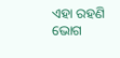ଏହା ରହଣି ଭୋଗ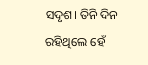ସଦୃଶ। ତିନି ଦିନ ରହିଥିଲେ ହେଁ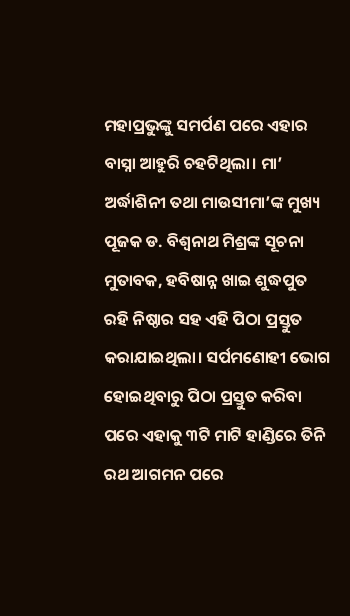ମହାପ୍ରଭୁଙ୍କୁ ସମର୍ପଣ ପରେ ଏହାର ବାସ୍ନା ଆହୁରି ଚହଟିଥିଲା। ମା’ ଅର୍ଦ୍ଧାଶିନୀ ତଥା ମାଉସୀମା’ଙ୍କ ମୁଖ୍ୟ ପୂଜକ ଡ. ବିଶ୍ବନାଥ ମିଶ୍ରଙ୍କ ସୂଚନା ମୁତାବକ, ହବିଷାନ୍ନ ଖାଇ ଶୁଦ୍ଧପୁତ ରହି ନିଷ୍ଠାର ସହ ଏହି ପିଠା ପ୍ରସ୍ତୁତ କରାଯାଇଥିଲା। ସର୍ପମଣୋହୀ ଭୋଗ ହୋଇଥିବାରୁ ପିଠା ପ୍ରସ୍ତୁତ କରିବା ପରେ ଏହାକୁ ୩ଟି ମାଟି ହାଣ୍ଡିରେ ତିନି ରଥ ଆଗମନ ପରେ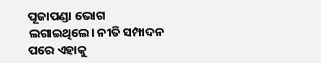ପୂଜାପଣ୍ଡା ଭୋଗ ଲଗାଇଥିଲେ। ନୀତି ସମ୍ପାଦନ ପରେ ଏହାକୁ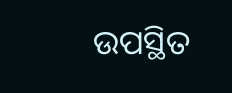ଉପସ୍ଥିତ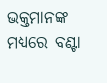ଭକ୍ତମାନଙ୍କ ମଧ୍ୟରେ ବଣ୍ଟା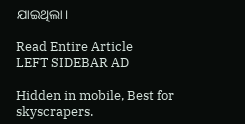ଯାଇଥିଲା।

Read Entire Article
LEFT SIDEBAR AD

Hidden in mobile, Best for skyscrapers.